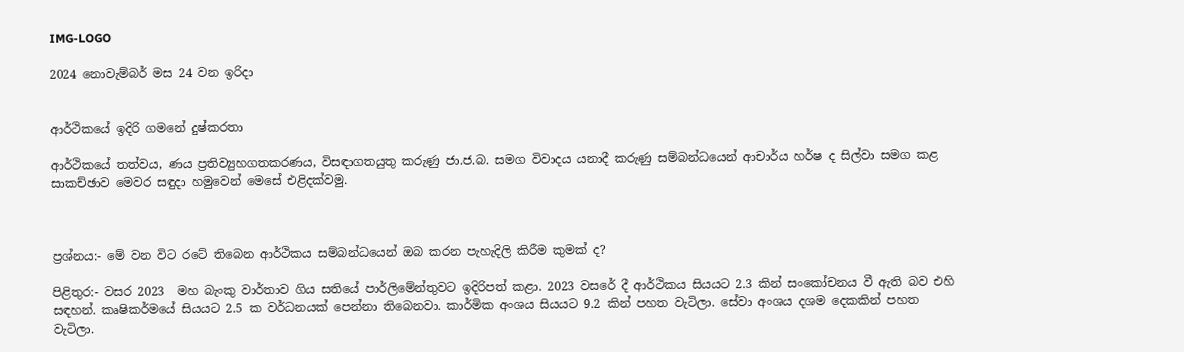IMG-LOGO

2024 නොවැම්බර් මස 24 වන ඉරිදා


ආර්ථිකයේ ඉදිරි ගමනේ දුෂ්කරතා

ආර්ථිකයේ තත්වය, ණය ප්‍රතිව්‍යුහගතකරණය, විසඳාගතයුතු කරුණු ජා.ජ.බ. සමග විවාදය යනාදී කරුණු සම්බන්ධයෙන් ආචාර්ය හර්ෂ ද සිල්වා සමග කළ සාකච්ඡාව මෙවර සඳුදා හමුවෙන් මෙසේ එළිදක්වමු.



ප්‍රශ්නය:- මේ වන විට රටේ තිබෙන ආර්ථිකය සම්බන්ධයෙන් ඔබ කරන පැහැදිලි කිරීම කුමක් ද?

පිළිතුර:- වසර 2023  මහ බැංකු වාර්තාව ගිය සතියේ පාර්ලිමේන්තුවට ඉදිරිපත් කළා. 2023 වසරේ දී ආර්ථිකය සියයට 2.3 කින් සංකෝචනය වී ඇති බව එහි සඳහන්. කෘෂිකර්මයේ සියයට 2.5 ක වර්ධනයක් පෙන්නා තිබෙනවා. කාර්මික අංශය සියයට 9.2 කින් පහත වැටිලා. සේවා අංශය දශම දෙකකින් පහත වැටිලා.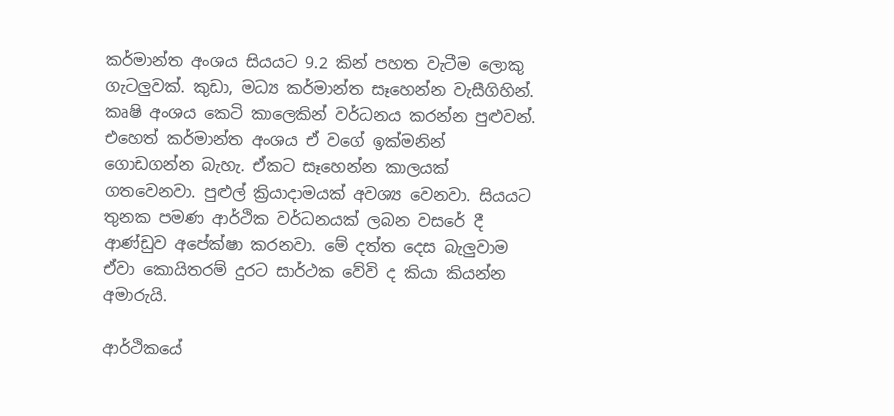කර්මාන්ත අංශය සියයට 9.2 කින් පහත වැටීම ලොකු ගැටලුවක්. කුඩා, මධ්‍ය කර්මාන්ත සෑහෙන්න වැසීගිහින්. කෘෂි අංශය කෙටි කාලෙකින් වර්ධනය කරන්න පුළුවන්. එහෙත් කර්මාන්ත අංශය ඒ වගේ ඉක්මනින් ගොඩගන්න බැහැ. ඒකට සෑහෙන්න කාලයක් ගතවෙනවා. පුළුල් ක්‍රියාදාමයක් අවශ්‍ය වෙනවා. සියයට තුනක පමණ ආර්ථික වර්ධනයක් ලබන වසරේ දී ආණ්ඩුව අපේක්ෂා කරනවා. මේ දත්ත දෙස බැලුවාම ඒවා කොයිතරම් දුරට සාර්ථක වේවි ද කියා කියන්න අමාරුයි.

ආර්ථිකයේ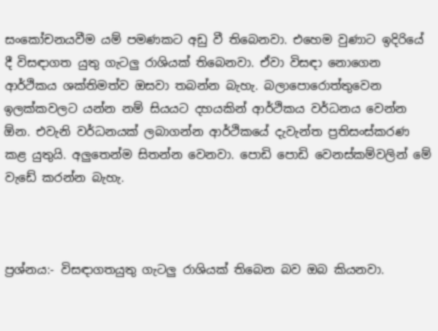සංකෝචනයවීම යම් පමණකට අඩු වී තිබෙනවා. එහෙම වුණාට ඉදිරියේ දී විසඳාගත යුතු ගැටලු රාශියක් තිබෙනවා. ඒවා විසඳා නොගෙන ආර්ථිකය ශක්තිමත්ව ඔසවා තබන්න බැහැ. බලාපොරොත්තුවෙන ඉලක්කවලට යන්න නම් සියයට දහයකින් ආර්ථිකය වර්ධනය වෙන්න ඕන. එවැනි වර්ධනයක් ලබාගන්න ආර්ථිකයේ දැවැන්ත ප්‍රතිසංස්කරණ කළ යුතුයි. අලුතෙන්ම සිතන්න වෙනවා. පොඩි පොඩි වෙනස්කම්වලින් මේ වැඩේ කරන්න බැහැ.



ප්‍රශ්නය:- විසඳාගතයුතු ගැටලු රාශියක් තිබෙන බව ඔබ කියනවා.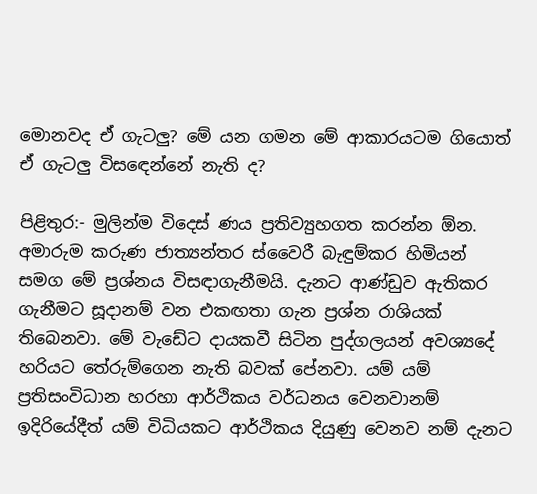මොනවද ඒ ගැටලු? මේ යන ගමන මේ ආකාරයටම ගියොත් ඒ ගැටලු විසඳෙන්නේ නැති ද?

පිළිතුර:- මුලින්ම විදෙස් ණය ප්‍රතිව්‍යුහගත කරන්න ඕන. අමාරුම කරුණ ජාත්‍යන්තර ස්වෛරී බැඳුම්කර හිමියන් සමග මේ ප්‍රශ්නය විසඳාගැනීමයි. දැනට ආණ්ඩුව ඇතිකර ගැනීමට සූදානම් වන එකඟතා ගැන ප්‍රශ්න රාශියක් තිබෙනවා. මේ වැඩේට දායකවී සිටින පුද්ගලයන් අවශ්‍යදේ හරියට තේරුම්ගෙන නැති බවක් පේනවා. යම් යම් ප්‍රතිසංවිධාන හරහා ආර්ථිකය වර්ධනය වෙනවානම් ඉදිරියේදීත් යම් විධියකට ආර්ථිකය දියුණු වෙනව නම් දැනට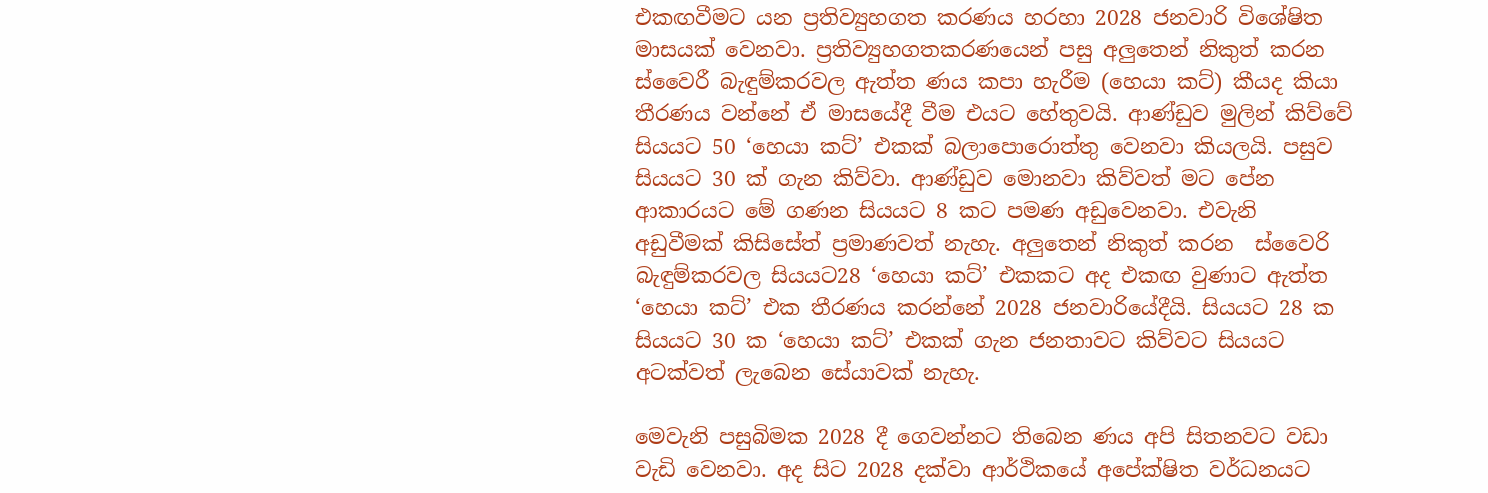එකඟවීමට යන ප්‍රතිව්‍යුහගත කරණය හරහා 2028 ජනවාරි විශේෂිත මාසයක් වෙනවා. ප්‍රතිව්‍යුහගතකරණයෙන් පසු අලුතෙන් නිකුත් කරන ස්වෛරී බැඳුම්කරවල ඇත්ත ණය කපා හැරීම (හෙයා කට්) කීයද කියා තීරණය වන්නේ ඒ මාසයේදී වීම එයට හේතුවයි. ආණ්ඩුව මුලින් කිව්වේ සියයට 50 ‘හෙයා කට්’ එකක් බලාපොරොත්තු වෙනවා කියලයි. පසුව සියයට 30 ක් ගැන කිව්වා. ආණ්ඩුව මොනවා කිව්වත් මට පේන ආකාරයට මේ ගණන සියයට 8 කට පමණ අඩුවෙනවා. එවැනි අඩුවීමක් කිසිසේත් ප්‍රමාණවත් නැහැ. අලුතෙන් නිකුත් කරන  ස්වෛරි බැඳුම්කරවල සියයට28 ‘හෙයා කට්’ එකකට අද එකඟ වුණාට ඇත්ත ‘හෙයා කට්’ එක තීරණය කරන්නේ 2028 ජනවාරියේදීයි. සියයට 28 ක සියයට 30 ක ‘හෙයා කට්’ එකක් ගැන ජනතාවට කිව්වට සියයට අටක්වත් ලැබෙන සේයාවක් නැහැ.

මෙවැනි පසුබිමක 2028 දී ගෙවන්නට තිබෙන ණය අපි සිතනවට වඩා වැඩි වෙනවා. අද සිට 2028 දක්වා ආර්ථිකයේ අපේක්ෂිත වර්ධනයට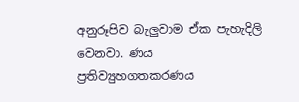අනුරූපිව බැලුවාම ඒක පැහැදිලි වෙනවා. ණය ප්‍රතිව්‍යුහගතකරණය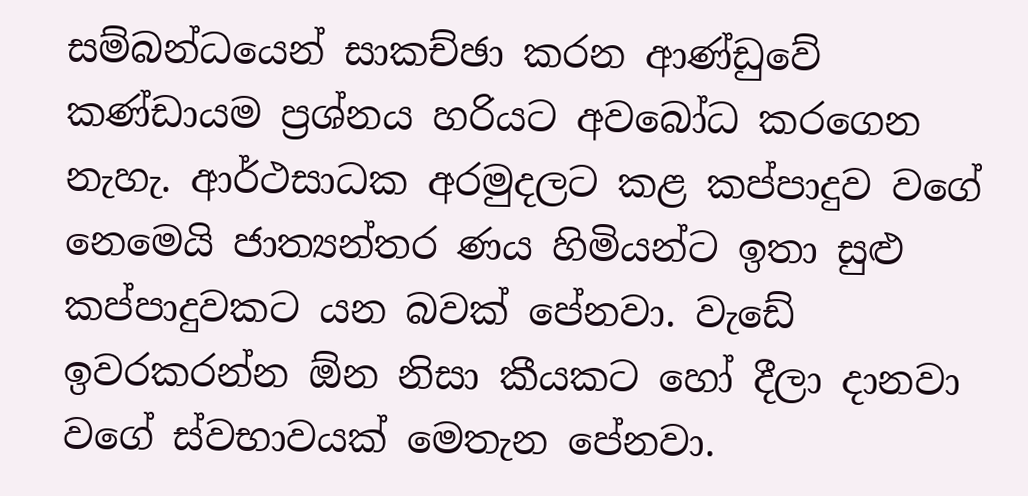සම්බන්ධයෙන් සාකච්ඡා කරන ආණ්ඩුවේ කණ්ඩායම ප්‍රශ්නය හරියට අවබෝධ කරගෙන නැහැ. ආර්ථසාධක අරමුදලට කළ කප්පාදුව වගේ නෙමෙයි ජාත්‍යන්තර ණය හිමියන්ට ඉතා සුළු කප්පාදුවකට යන බවක් පේනවා. වැඩේ ඉවරකරන්න ඕන නිසා කීයකට හෝ දීලා දානවා වගේ ස්වභාවයක් මෙතැන පේනවා.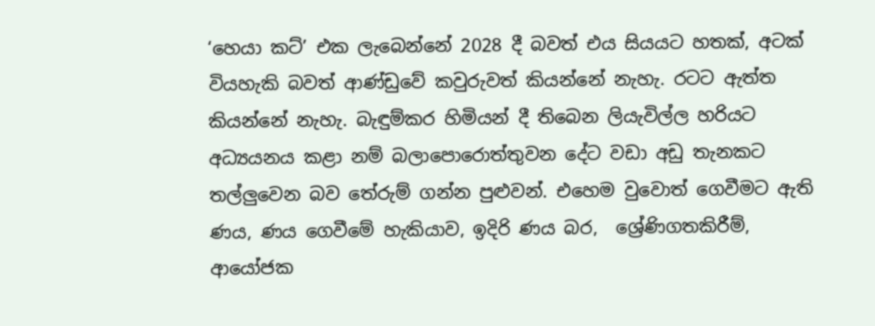‘හෙයා කට්’ එක ලැබෙන්නේ 2028 දී බවත් එය සියයට හතක්, අටක් වියහැකි බවත් ආණ්ඩුවේ කවුරුවත් කියන්නේ නැහැ. රටට ඇත්ත කියන්නේ නැහැ. බැඳුම්කර හිමියන් දී තිබෙන ලියැවිල්ල හරියට අධ්‍යයනය කළා නම් බලාපොරොත්තුවන දේට වඩා අඩු තැනකට තල්ලුවෙන බව තේරුම් ගන්න පුළුවන්. එහෙම වුවොත් ගෙවීමට ඇති ණය, ණය ගෙවීමේ හැකියාව, ඉදිරි ණය බර,  ශ්‍රේණිගතකිරීම්, ආයෝජක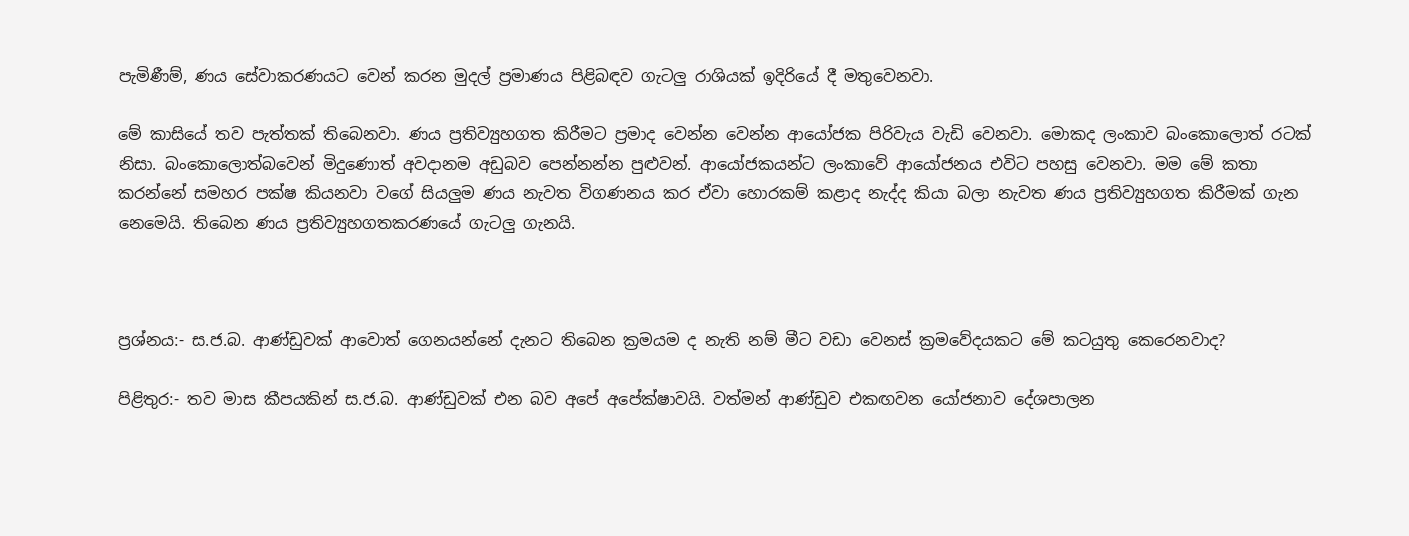පැමිණීම්, ණය සේවාකරණයට වෙන් කරන මුදල් ප්‍රමාණය පිළිබඳව ගැටලු රාශියක් ඉදිරියේ දී මතුවෙනවා.

මේ කාසියේ තව පැත්තක් තිබෙනවා. ණය ප්‍රතිව්‍යුහගත කිරීමට ප්‍රමාද වෙන්න වෙන්න ආයෝජක පිරිවැය වැඩි වෙනවා. මොකද ලංකාව බංකොලොත් රටක් නිසා. බංකොලොත්බවෙන් මිදුණොත් අවදානම අඩුබව පෙන්නන්න පුළුවන්. ආයෝජකයන්ට ලංකාවේ ආයෝජනය එවිට පහසු වෙනවා. මම මේ කතා කරන්නේ සමහර පක්ෂ කියනවා වගේ සියලුම ණය නැවත විගණනය කර ඒවා හොරකම් කළාද නැද්ද කියා බලා නැවත ණය ප්‍රතිව්‍යුහගත කිරීමක් ගැන නෙමෙයි. තිබෙන ණය ප්‍රතිව්‍යුහගතකරණයේ ගැටලු ගැනයි.



ප්‍රශ්නය:- ස.ජ.බ. ආණ්ඩුවක් ආවොත් ගෙනයන්නේ දැනට තිබෙන ක්‍රමයම ද නැති නම් මීට වඩා වෙනස් ක්‍රමවේදයකට මේ කටයුතු කෙරෙනවාද?

පිළිතුර:- තව මාස කීපයකින් ස.ජ.බ. ආණ්‍ඩුවක් එන බව අපේ අපේක්ෂාවයි. වත්මන් ආණ්ඩුව එකඟවන යෝජනාව දේශපාලන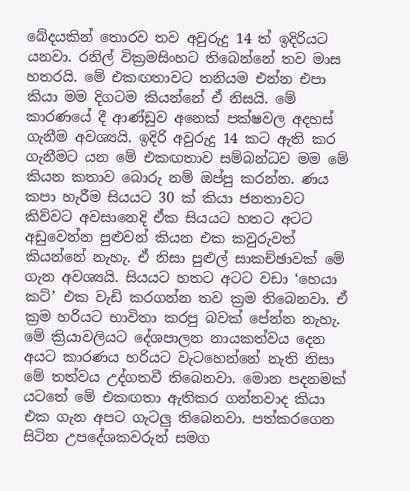බේදයකින් තොරව තව අවුරුදු 14 ත් ඉදිරියට යනවා. රනිල් වික්‍රමසිංහට තිබෙන්නේ තව මාස හතරයි. මේ එකඟතාවට තනියම එන්න එපා කියා මම දිගටම කියන්නේ ඒ නිසයි. මේ කාරණයේ දී ආණ්ඩුව අනෙක් පක්ෂවල අදහස් ගැනීම අවශ්‍යයි. ඉදිරි අවුරුදු 14 කට ඇති කර ගැනීමට යන මේ එකඟතාව සම්බන්ධව මම මේ කියන කතාව බොරු නම් ඔප්පු කරන්න. ණය කපා හැරීම සියයට 30 ක් කියා ජනතාවට කිව්වට අවසානෙදි ඒක සියයට හතට අටට අඩුවෙන්න පුළුවන් කියන එක කවුරුවත් කියන්නේ නැහැ. ඒ නිසා පුළුල් සාකච්ඡාවක් මේ ගැන අවශ්‍යයි. සියයට හතට අටට වඩා ‘හෙයා කට්’ එක වැඩි කරගන්න තව ක්‍රම තිබෙනවා. ඒ ක්‍රම හරියට භාවිතා කරපු බවක් පේන්න නැහැ. මේ ක්‍රියාවලියට දේශපාලන නායකත්වය දෙන අයට කාරණය හරියට වැටහෙන්නේ නැති නිසා මේ තත්වය උද්ගතවී තිබෙනවා. මොන පදනමක් යටතේ මේ එකඟතා ඇතිකර ගන්නවාද කියා එක ගැන අපට ගැටලු තිබෙනවා. පත්කරගෙන සිටින උපදේශකවරුන් සමග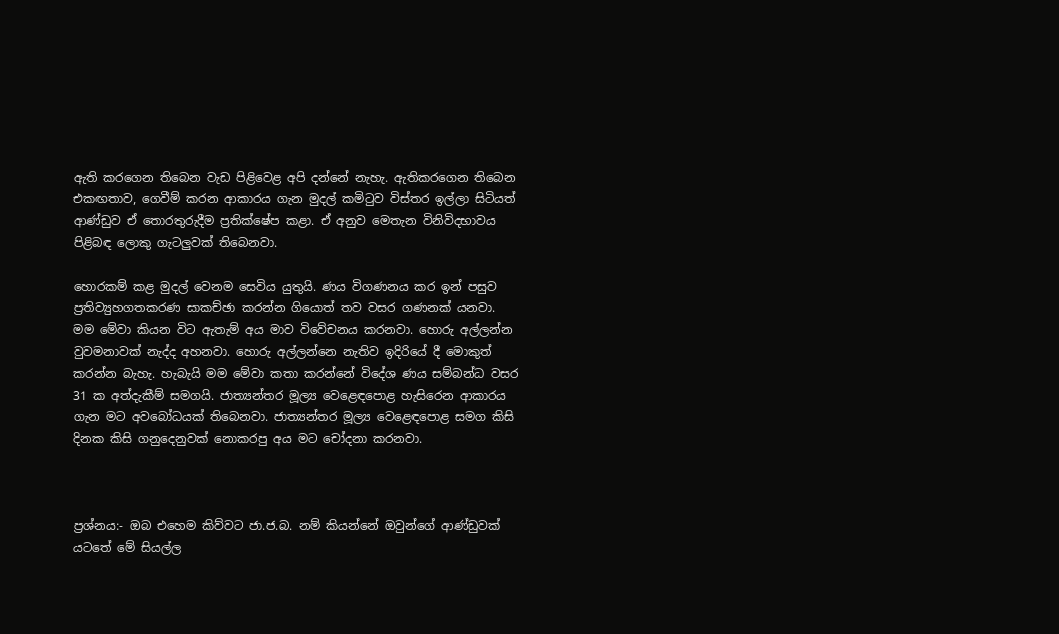ඇති කරගෙන තිබෙන වැඩ පිළිවෙළ අපි දන්නේ නැහැ. ඇතිකරගෙන තිබෙන එකඟතාව, ගෙවීම් කරන ආකාරය ගැන මුදල් කමිටුව විස්තර ඉල්ලා සිටියත් ආණ්ඩුව ඒ තොරතුරුදීම ප්‍රතික්ෂේප කළා. ඒ අනුව මෙතැන විනිවිදභාවය පිළිබඳ ලොකු ගැටලුවක් තිබෙනවා.

හොරකම් කළ මුදල් වෙනම සෙවිය යුතුයි. ණය විගණනය කර ඉන් පසුව ප්‍රතිව්‍යුහගතකරණ සාකච්ඡා කරන්න ගියොත් තව වසර ගණනක් යනවා. මම මේවා කියන විට ඇතැම් අය මාව විවේචනය කරනවා. හොරු අල්ලන්න වුවමනාවක් නැද්ද අහනවා. හොරු අල්ලන්නෙ නැතිව ඉදිරියේ දී මොකුත් කරන්න බැහැ. හැබැයි මම මේවා කතා කරන්නේ විදේශ ණය සම්බන්ධ වසර 31 ක අත්දැකීම් සමගයි. ජාත්‍යන්තර මූල්‍ය වෙළෙඳපොළ හැසිරෙන ආකාරය ගැන මට අවබෝධයක් තිබෙනවා. ජාත්‍යන්තර මූල්‍ය වෙළෙඳපොළ සමග කිසි දිනක කිසි ගනුදෙනුවක් නොකරපු අය මට චෝදනා කරනවා.



ප්‍රශ්නය:- ඔබ එහෙම කිව්වට ජා.ජ.බ. නම් කියන්නේ ඔවුන්ගේ ආණ්ඩුවක් යටතේ මේ සියල්ල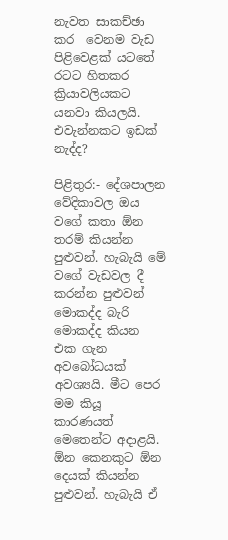නැවත සාකච්ඡා කර  වෙනම වැඩ පිළිවෙළක් යටතේ රටට හිතකර ක්‍රියාවලියකට යනවා කියලයි. එවැන්නකට ඉඩක් නැද්ද?

පිළිතුර:- දේශපාලන වේදිකාවල ඔය වගේ කතා ඕන තරම් කියන්න පුළුවන්. හැබැයි මේ වගේ වැඩවල දී කරන්න පුළුවන් මොකද්ද බැරි මොකද්ද කියන එක ගැන අවබෝධයක් අවශ්‍යයි. මීට පෙර මම කියූ කාරණයත් මෙතෙන්ට අදාළයි. ඕන කෙනකුට ඕන දෙයක් කියන්න පුළුවන්. හැබැයි ඒ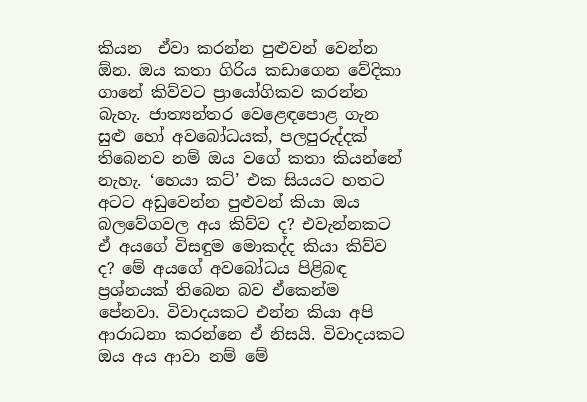කියන  ඒවා කරන්න පුළුවන් වෙන්න ඕන. ඔය කතා ගිරිය කඩාගෙන වේදිකා ගානේ කිව්වට ප්‍රායෝගිකව කරන්න බැහැ. ජාත්‍යන්තර වෙළෙඳපොළ ගැන සුළු හෝ අවබෝධයක්, පලපුරුද්දක් තිබෙනව නම් ඔය වගේ කතා කියන්නේ නැහැ. ‘හෙයා කට්’ එක සියයට හතට අටට අඩුවෙන්න පුළුවන් කියා ඔය බලවේගවල අය කිව්ව ද? එවැන්නකට ඒ අයගේ විසඳුම මොකද්ද කියා කිව්ව ද? මේ අයගේ අවබෝධය පිළිබඳ ප්‍රශ්නයක් තිබෙන බව ඒකෙන්ම පේනවා. විවාදයකට එන්න කියා අපි ආරාධනා කරන්නෙ ඒ නිසයි. විවාදයකට ඔය අය ආවා නම් මේ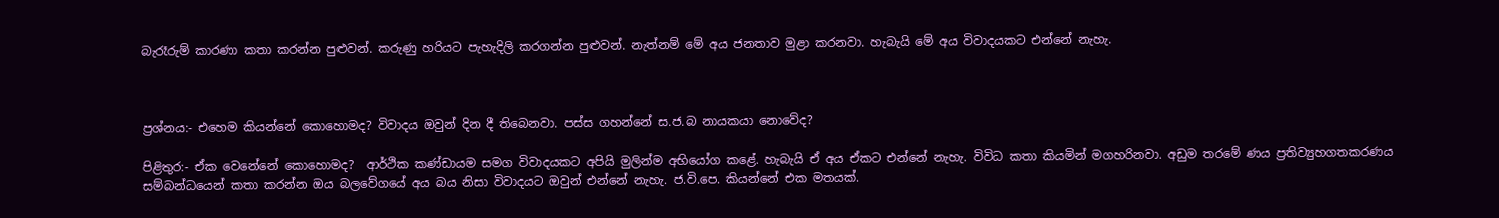බැරෑරුම් කාරණා කතා කරන්න පුළුවන්. කරුණු හරියට පැහැදිලි කරගන්න පුළුවන්. නැත්නම් මේ අය ජනතාව මුළා කරනවා. හැබැයි මේ අය විවාදයකට එන්නේ නැහැ.



ප්‍රශ්නය:- එහෙම කියන්නේ කොහොමද? විවාදය ඔවුන් දින දී තිබෙනවා. පස්ස ගහන්නේ ස.ජ.බ නායකයා නොවේද?

පිළිතුර:- ඒක වෙනේනේ කොහොමද?  ආර්ථික කණ්ඩායම සමග විවාදයකට අපියි මුලින්ම අභියෝග කළේ. හැබැයි ඒ අය ඒකට එන්නේ නැහැ. විවිධ කතා කියමින් මගහරිනවා. අඩුම තරමේ ණය ප්‍රතිව්‍යුහගතකරණය සම්බන්ධයෙන් කතා කරන්න ඔය බලවේගයේ අය බය නිසා විවාදයට ඔවුන් එන්නේ නැහැ. ජ.වි.පෙ. කියන්නේ එක මතයක්.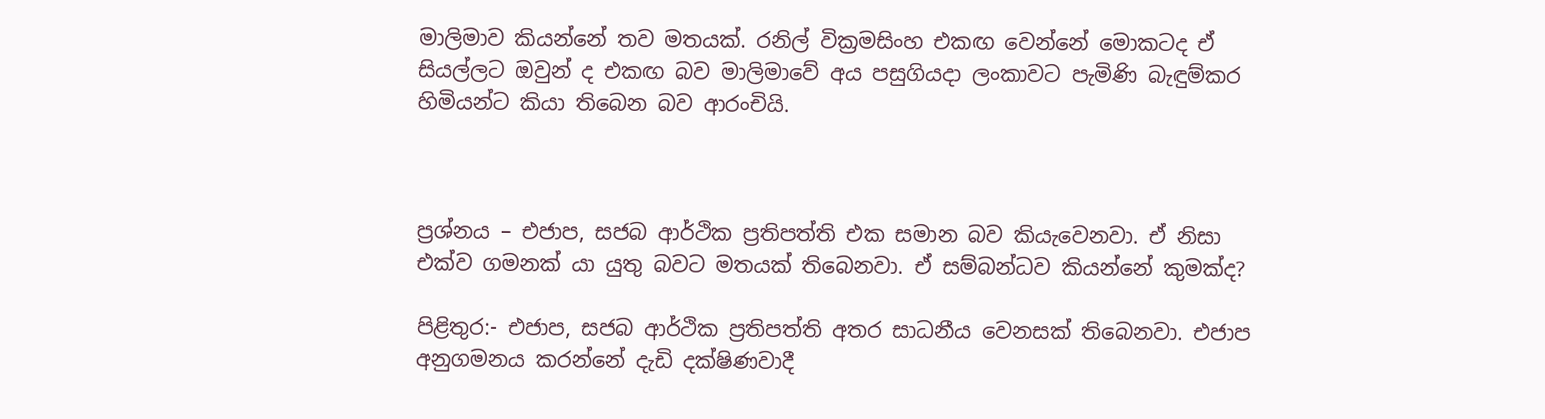මාලිමාව කියන්නේ තව මතයක්. රනිල් වික්‍රමසිංහ එකඟ වෙන්නේ මොකටද ඒ සියල්ලට ඔවුන් ද එකඟ බව මාලිමාවේ අය පසුගියදා ලංකාවට පැමිණි බැඳුම්කර හිමියන්ට කියා තිබෙන බව ආරංචියි.



ප්‍රශ්නය – එජාප, සජබ ආර්ථික ප්‍රතිපත්ති එක සමාන බව කියැවෙනවා. ඒ නිසා එක්ව ගමනක් යා යුතු බවට මතයක් තිබෙනවා. ඒ සම්බන්ධව කියන්නේ කුමක්ද?

පිළිතුර:- එජාප, සජබ ආර්ථික ප්‍රතිපත්ති අතර සාධනීය වෙනසක් තිබෙනවා. එජාප අනුගමනය කරන්නේ දැඩි දක්ෂිණවාදී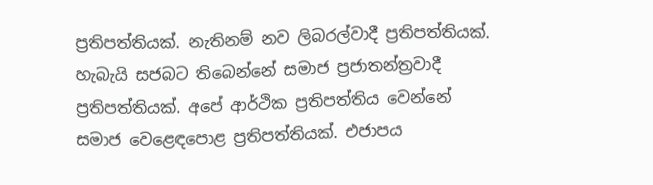ප්‍රතිපත්තියක්. නැතිනම් නව ලිබරල්වාදී ප්‍රතිපත්තියක්. හැබැයි සජබට තිබෙන්නේ සමාජ ප්‍රජාතන්ත්‍රවාදී ප්‍රතිපත්තියක්. අපේ ආර්ථික ප්‍රතිපත්තිය වෙන්නේ සමාජ වෙළෙඳපොළ ප්‍රතිපත්තියක්. එජාපය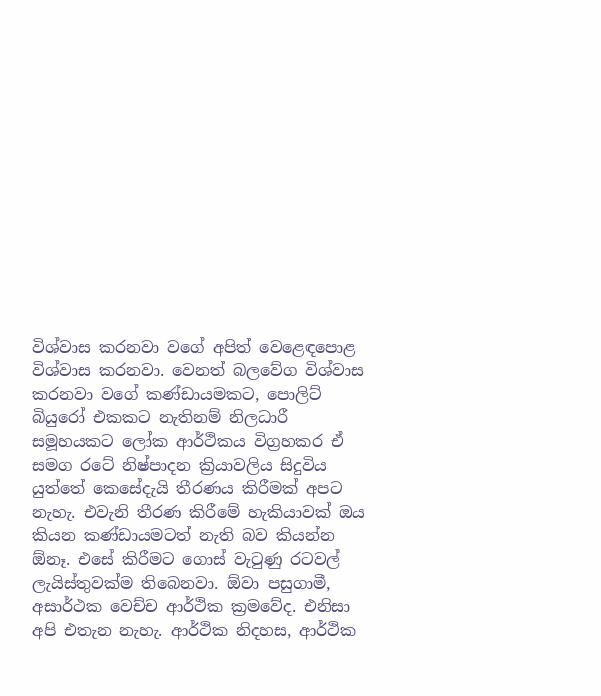විශ්වාස කරනවා වගේ අපිත් වෙළෙඳපොළ විශ්වාස කරනවා. වෙනත් බලවේග විශ්වාස කරනවා වගේ කණ්ඩායමකට, පොලිට් බියුරෝ එකකට නැතිනම් නිලධාරී සමූහයකට ලෝක ආර්ථිකය විග්‍රහකර ඒ සමග රටේ නිෂ්පාදන ක්‍රියාවලිය සිදුවිය යුත්තේ කෙසේදැයි තීරණය කිරීමක් අපට නැහැ. එවැනි තීරණ කිරීමේ හැකියාවක් ඔය කියන කණ්ඩායමටත් නැති බව කියන්න ඕනෑ. එසේ කිරීමට ගොස් වැටුණු රටවල් ලැයිස්තුවක්ම තිබෙනවා. ඕවා පසුගාමී, අසාර්ථක වෙච්ච ආර්ථික ක්‍රමවේද. එනිසා අපි එතැන නැහැ. ආර්ථික නිදහස, ආර්ථික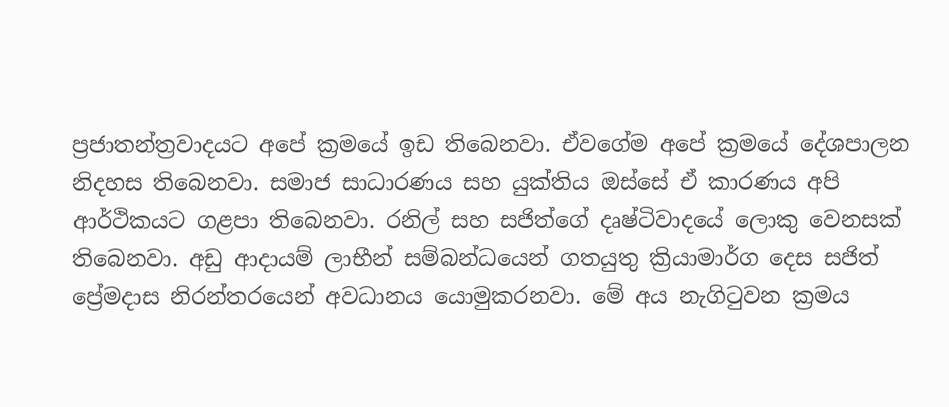ප්‍රජාතන්ත්‍රවාදයට අපේ ක්‍රමයේ ඉඩ තිබෙනවා. ඒවගේම අපේ ක්‍රමයේ දේශපාලන නිදහස තිබෙනවා. සමාජ සාධාරණය සහ යුක්තිය ඔස්සේ ඒ කාරණය අපි ආර්ථිකයට ගළපා තිබෙනවා. රනිල් සහ සජිත්ගේ දෘෂ්ටිවාදයේ ලොකු වෙනසක් තිබෙනවා. අඩු ආදායම් ලාභීන් සම්බන්ධයෙන් ගතයුතු ක්‍රියාමාර්ග දෙස සජිත් ප්‍රේමදාස නිරන්තරයෙන් අවධානය යොමුකරනවා. මේ අය නැගිටුවන ක්‍රමය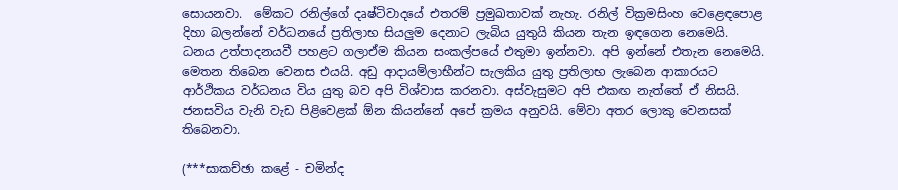සොයනවා.  මේකට රනිල්ගේ දෘෂ්ටිවාදයේ එතරම් ප්‍රමුඛතාවක් නැහැ. රනිල් වික්‍රමසිංහ වෙළෙඳපොළ දිහා බලන්නේ වර්ධනයේ ප්‍රතිලාභ සියලුම දෙනාට ලැබිය යුතුයි කියන තැන ඉඳගෙන නෙමෙයි. ධනය උත්පාදනයවී පහළට ගලාඒම කියන සංකල්පයේ එතුමා ඉන්නවා. අපි ඉන්නේ එතැන නෙමෙයි. මෙතන තිබෙන වෙනස එයයි. අඩු ආදායම්ලාභීන්ට සැලකිය යුතු ප්‍රතිලාභ ලැබෙන ආකාරයට ආර්ථිකය වර්ධනය විය යුතු බව අපි විශ්වාස කරනවා. අස්වැසුමට අපි එකඟ නැත්තේ ඒ නිසයි. ජනසවිය වැනි වැඩ පිළිවෙළක් ඕන කියන්නේ අපේ ක්‍රමය අනුවයි. මේවා අතර ලොකු වෙනසක් තිබෙනවා.

(***සාකච්ඡා කළේ - චමින්ද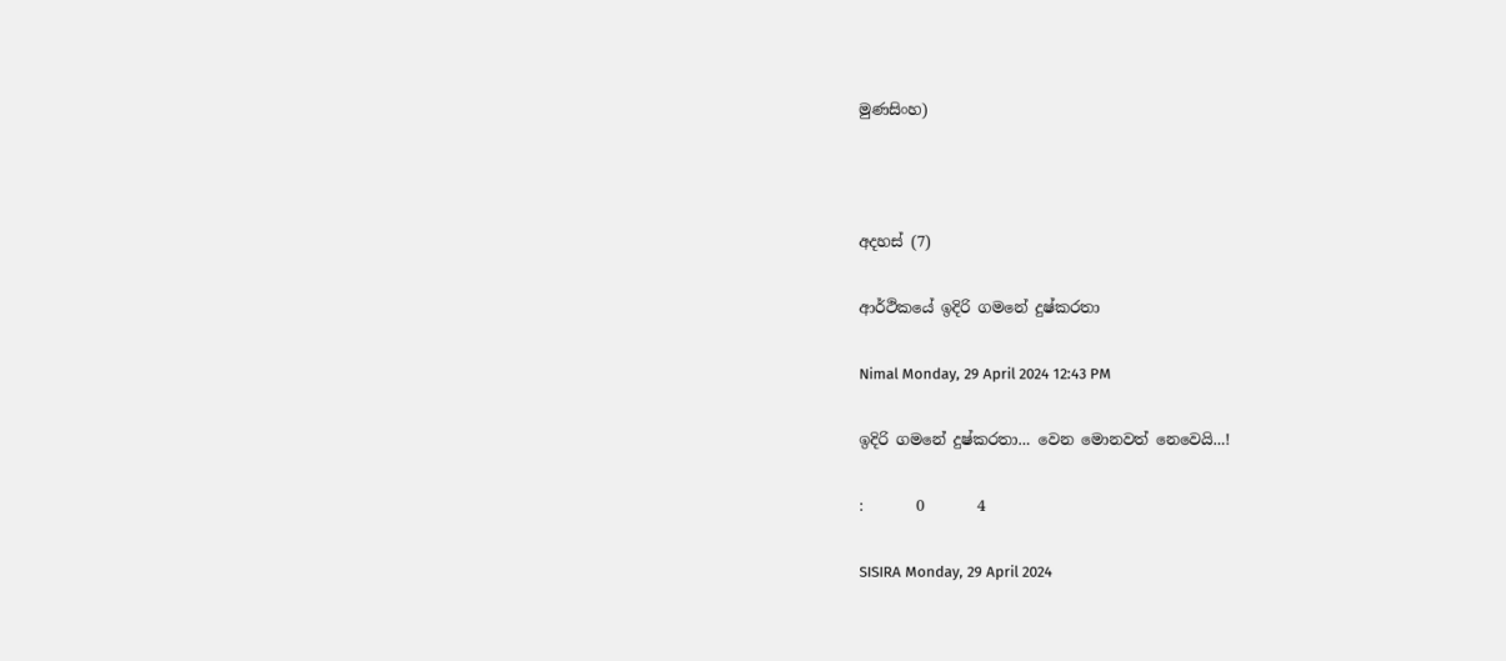මුණසිංහ)



අදහස් (7)

ආර්ථිකයේ ඉදිරි ගමනේ දුෂ්කරතා

Nimal Monday, 29 April 2024 12:43 PM

ඉදිරි ගමනේ දුෂ්කරතා... වෙන මොනවත් නෙවෙයි...!

:       0       4

SISIRA Monday, 29 April 2024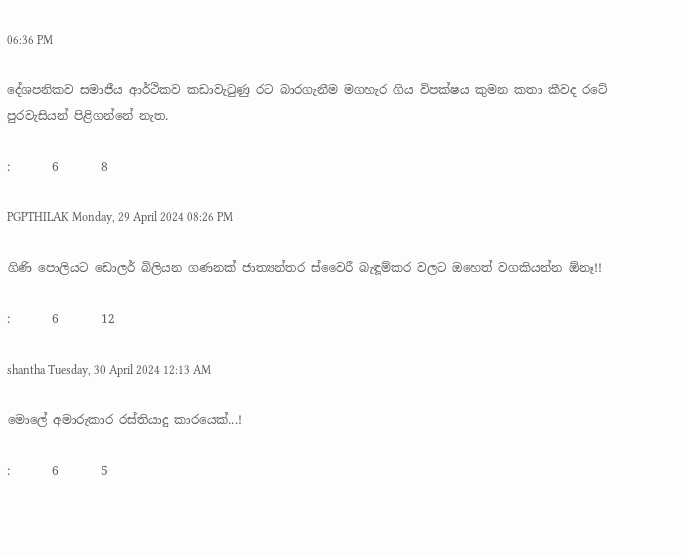06:36 PM

දේශපනිකව සමාජීය ආර්ථිකව කඩාවැටුණු රට බාරගැනීම මගහැර ගිය විපක්ෂය කුමන කතා කීවද රටේ පුරවැසියන් පිළිගන්නේ නැත.

:       6       8

PGPTHILAK Monday, 29 April 2024 08:26 PM

ගිණි පොලියට ඩොලර් බිලියන ගණනක් ජාත්‍යන්තර ස්වෛරී බැඳූම්කර වලට ඔහෙත් වගකියන්න ඕනෑ!!

:       6       12

shantha Tuesday, 30 April 2024 12:13 AM

මොලේ අමාරුකාර රස්තියාදු කාරයෙක්...!

:       6       5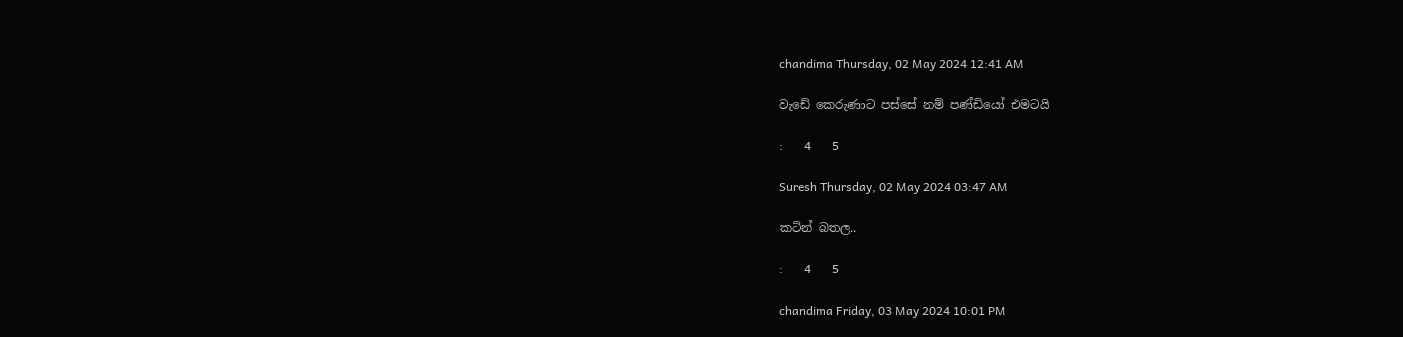chandima Thursday, 02 May 2024 12:41 AM

වැඩේ කෙරුණාට පස්සේ නම් පණ්ඩියෝ එමටයි

:       4       5

Suresh Thursday, 02 May 2024 03:47 AM

කටින් බතල..

:       4       5

chandima Friday, 03 May 2024 10:01 PM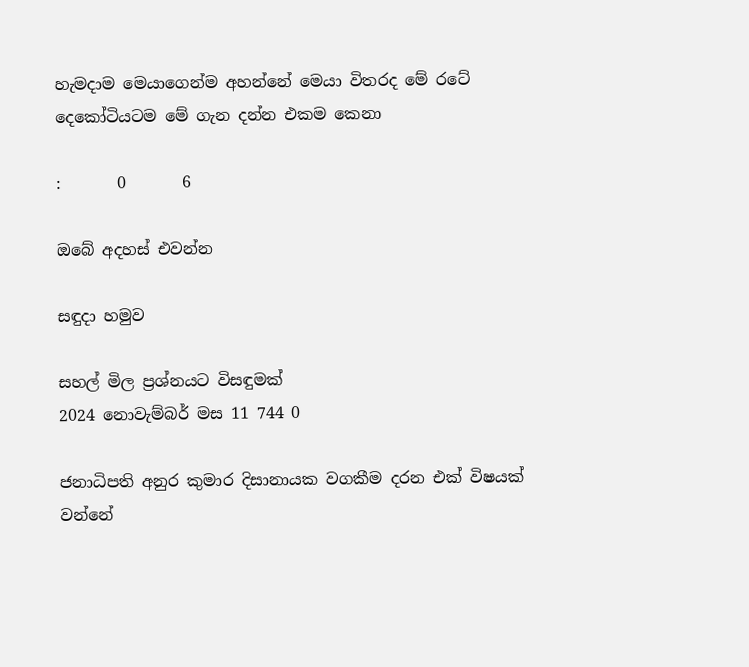හැමදාම මෙයාගෙන්ම අහන්නේ මෙයා විතරද මේ රටේ දෙකෝටියටම මේ ගැන දන්න එකම කෙනා

:       0       6

ඔබේ අදහස් එවන්න

සඳුදා හමුව

සහල් මිල ප්‍රශ්නයට විසඳුමක්
2024 නොවැම්බර් මස 11 744 0

ජනාධිපති අනුර කුමාර දිසානායක වගකීම දරන එක් විෂයක් වන්නේ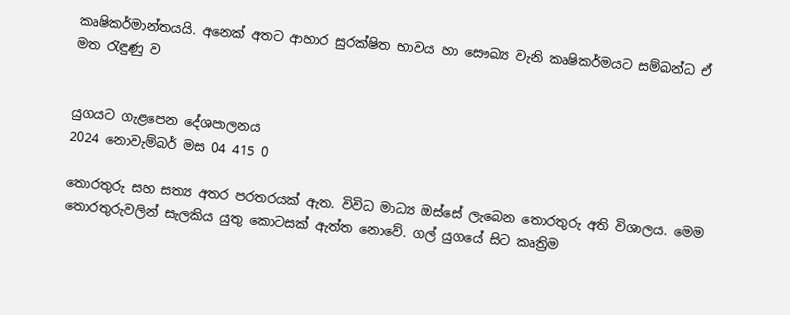කෘෂිකර්මාන්තයයි. අනෙක් අතට ආහාර සුරක්ෂිත භාවය හා සෞඛ්‍ය වැනි කෘෂිකර්මයට සම්බන්ධ ඒ මත රැඳුණු ව


යුගයට ගැළපෙන දේශපාලනය
2024 නොවැම්බර් මස 04 415 0

තොරතුරු සහ සත්‍ය අතර පරතරයක් ඇත. විවිධ මාධ්‍ය ඔස්සේ ලැබෙන තොරතුරු අති විශාලය. මෙම තොරතුරුවලින් සැලකිය යුතු කොටසක් ඇත්ත නොවේ. ගල් යුගයේ සිට කෘත්‍රිම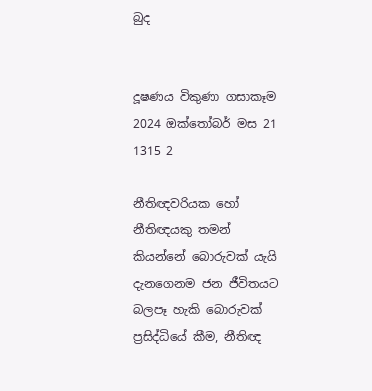බුද


දූෂණය විකුණා ගසාකෑම
2024 ඔක්තෝබර් මස 21 1315 2

නීතිඥවරියක හෝ නීතිඥයකු තමන් කියන්නේ බොරුවක් යැයි දැනගෙනම ජන ජීවිතයට බලපෑ හැකි බොරුවක් ප්‍රසිද්ධියේ කීම, නීතිඥ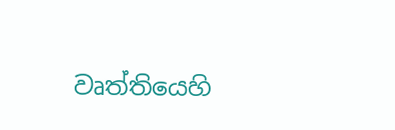වෘත්තියෙහි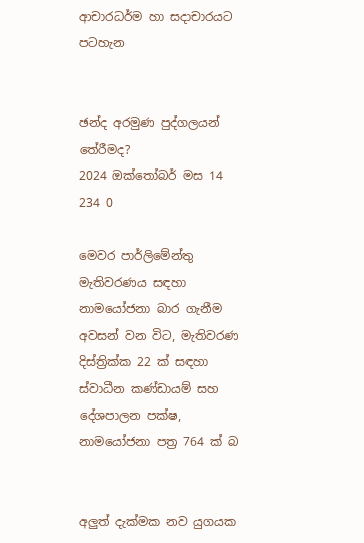ආචාරධර්ම හා සදාචාරයට පටහැන


ඡන්ද අරමුණ පුද්ගලයන් තේරීමද?
2024 ඔක්තෝබර් මස 14 234 0

මෙවර පාර්ලිමේන්තු මැතිවරණය සඳහා නාමයෝජනා බාර ගැනීම අවසන් වන විට, මැතිවරණ දිස්ත්‍රික්ක 22 ක් සඳහා ස්වාධීන කණ්ඩායම් සහ දේශපාලන පක්ෂ, නාමයෝජනා පත්‍ර 764 ක් බ


අලුත් දැක්මක නව යුගයක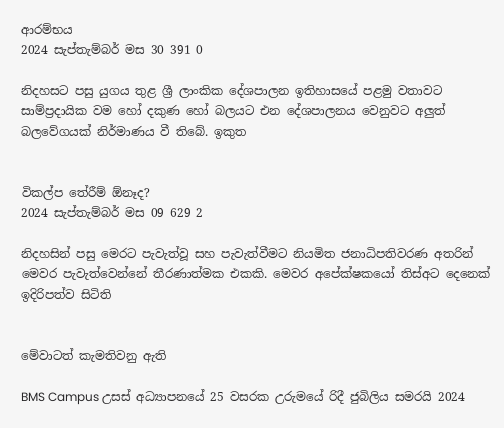ආරම්භය
2024 සැප්තැම්බර් මස 30 391 0

නිදහසට පසු යුගය තුළ ශ්‍රී ලාංකික දේශපාලන ඉතිහාසයේ පළමු වතාවට සාම්ප්‍රදායික වම හෝ දකුණ හෝ බලයට එන දේශපාලනය වෙනුවට අලුත් බලවේගයක් නිර්මාණය වී තිබේ. ඉකුත


විකල්ප තේරීම් ඕනෑද?
2024 සැප්තැම්බර් මස 09 629 2

නිදහසින් පසු මෙරට පැවැත්වූ සහ පැවැත්වීමට නියමිත ජනාධිපතිවරණ අතරින් මෙවර පැවැත්වෙන්නේ තීරණාත්මක එකකි. මෙවර අපේක්ෂකයෝ තිස්අට දෙනෙක් ඉදිරිපත්ව සිටිති


මේවාටත් කැමතිවනු ඇති

BMS Campus උසස් අධ්‍යාපනයේ 25 වසරක උරුමයේ රිදී ජුබිලිය සමරයි 2024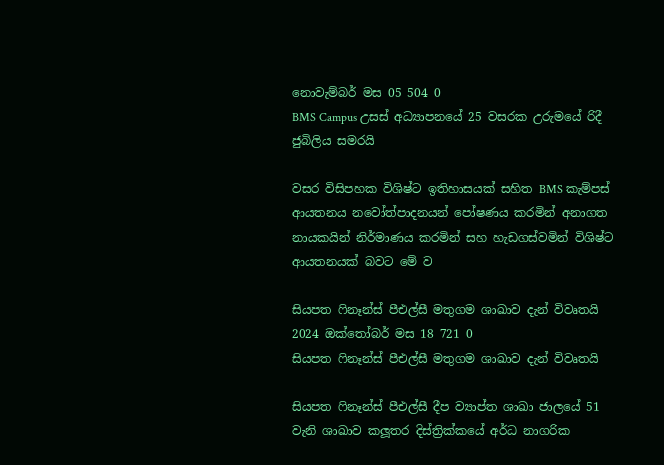නොවැම්බර් මස 05 504 0
BMS Campus උසස් අධ්‍යාපනයේ 25 වසරක උරුමයේ රිදී ජුබිලිය සමරයි

වසර විසිපහක විශිෂ්ට ඉතිහාසයක් සහිත BMS කැම්පස් ආයතනය නවෝත්පාදනයන් පෝෂණය කරමින් අනාගත නායකයින් නිර්මාණය කරමින් සහ හැඩගස්වමින් විශිෂ්ට ආයතනයක් බවට මේ ව

සියපත ෆිනෑන්ස් පීඑල්සී මතුගම ශාඛාව දැන් විවෘතයි 2024 ඔක්තෝබර් මස 18 721 0
සියපත ෆිනෑන්ස් පීඑල්සී මතුගම ශාඛාව දැන් විවෘතයි

සියපත ෆිනෑන්ස් පීඑල්සී දීප ව්‍යාප්ත ශාඛා ජාලයේ 51 වැනි ශාඛාව කලූතර දිස්ත්‍රික්කයේ අර්ධ නාගරික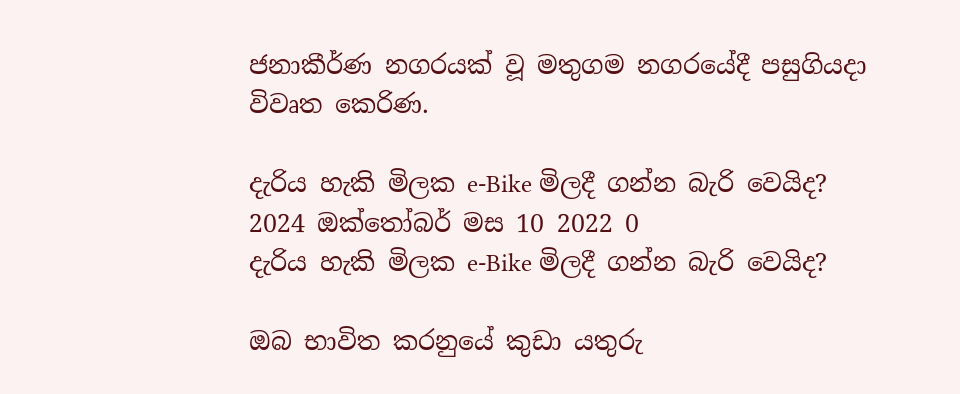ජනාකීර්ණ නගරයක් වූ මතුගම නගරයේදී පසුගියදා විවෘත කෙරිණ.

දැරිය හැකි මිලක e-Bike මිලදී ගන්න බැරි වෙයිද? 2024 ඔක්තෝබර් මස 10 2022 0
දැරිය හැකි මිලක e-Bike මිලදී ගන්න බැරි වෙයිද?

ඔබ භාවිත කරනුයේ කුඩා යතුරු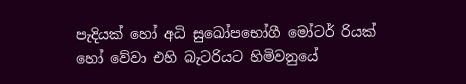පැදියක් හෝ අධි සුඛෝපභෝගී මෝටර් රියක් හෝ වේවා එහි බැටරියට හිමිවනුයේ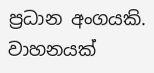ප්‍රධාන අංගයකි. වාහනයක්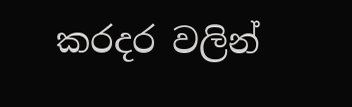කරදර වලින්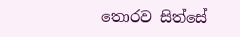තොරව සිත්සේ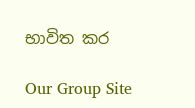භාවිත කර

Our Group Site